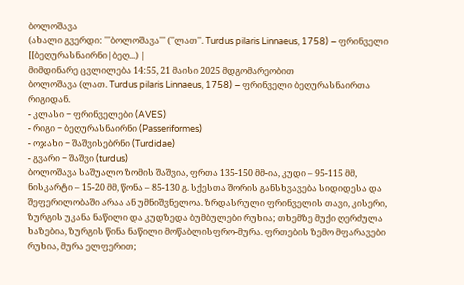ბოლოშავა
(ახალი გვერდი: '''ბოლოშავა''' (''ლათ''. Turdus pilaris Linnaeus, 1758) − ფრინველი [[ბეღურასნაირნი|ბეღ...) |
მიმდინარე ცვლილება 14:55, 21 მაისი 2025 მდგომარეობით
ბოლოშავა (ლათ. Turdus pilaris Linnaeus, 1758) − ფრინველი ბეღურასნაირთა რიგიდან.
- კლასი − ფრინველები (AVES)
- რიგი − ბეღურასნაირნი (Passeriformes)
- ოჯახი − შაშვისებრნი (Turdidae)
- გვარი − შაშვი (turdus)
ბოლოშავა საშუალო ზომის შაშვია, ფრთა 135-150 მმ-ია, კუდი – 95-115 მმ, ნისკარტი – 15-20 მმ, წონა – 85-130 გ. სქესთა შორის განსხვავება სიდიდესა და შეფერილობაში არაა ან უმნიშვნელოა. ზრდასრული ფრინველის თავი, კისერი, ზურგის უკანა ნაწილი და კუდზედა ბუმბულები რუხია; თხემზე მუქი ღერძულა ხაზებია, ზურგის წინა ნაწილი მოწაბლისფრო-მურა. ფრთების ზემო მფარავები რუხია, მურა ელფერით;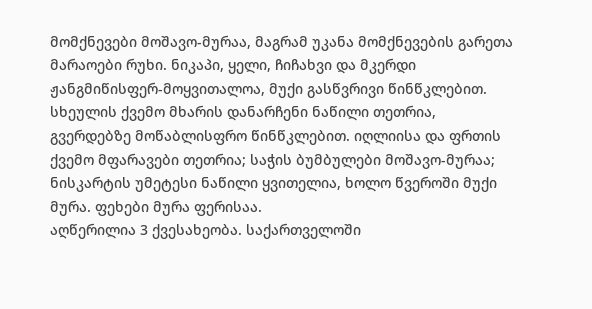მომქნევები მოშავო-მურაა, მაგრამ უკანა მომქნევების გარეთა მარაოები რუხი. ნიკაპი, ყელი, ჩიჩახვი და მკერდი ჟანგმიწისფერ-მოყვითალოა, მუქი გასწვრივი წინწკლებით. სხეულის ქვემო მხარის დანარჩენი ნაწილი თეთრია, გვერდებზე მოწაბლისფრო წინწკლებით. იღლიისა და ფრთის ქვემო მფარავები თეთრია; საჭის ბუმბულები მოშავო-მურაა; ნისკარტის უმეტესი ნაწილი ყვითელია, ხოლო წვეროში მუქი მურა. ფეხები მურა ფერისაა.
აღწერილია 3 ქვესახეობა. საქართველოში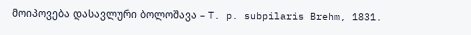მოიპოვება დასავლური ბოლოშავა – T. p. subpilaris Brehm, 1831.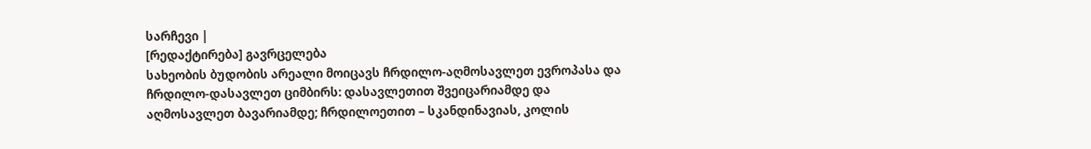სარჩევი |
[რედაქტირება] გავრცელება
სახეობის ბუდობის არეალი მოიცავს ჩრდილო-აღმოსავლეთ ევროპასა და ჩრდილო-დასავლეთ ციმბირს: დასავლეთით შვეიცარიამდე და აღმოსავლეთ ბავარიამდე; ჩრდილოეთით – სკანდინავიას, კოლის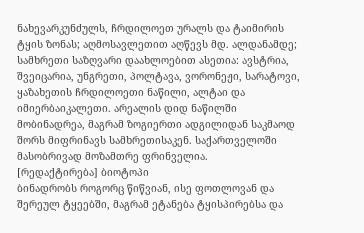ნახევარკუნძულს, ჩრდილოეთ ურალს და ტაიმირის ტყის ზონას; აღმოსავლეთით აღწევს მდ. ალდანამდე; სამხრეთი საზღვარი დაახლოებით ასეთია: ავსტრია, შვეიცარია, უნგრეთი, პოლტავა, ვორონეჟი, სარატოვი, ყაზახეთის ჩრდილოეთი ნაწილი, ალტაი და იმიერბაიკალეთი. არეალის დიდ ნაწილში მობინადრეა, მაგრამ ზოგიერთი ადგილიდან საკმაოდ შორს მიფრინავს სამხრეთისაკენ. საქართველოში მასობრივად მოზამთრე ფრინველია.
[რედაქტირება] ბიოტოპი
ბინადრობს როგორც წიწვიან, ისე ფოთლოვან და შერეულ ტყეებში, მაგრამ ეტანება ტყისპირებსა და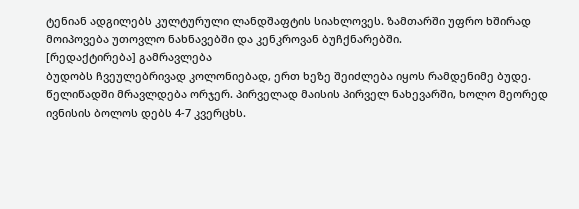ტენიან ადგილებს კულტურული ლანდშაფტის სიახლოვეს. ზამთარში უფრო ხშირად მოიპოვება უთოვლო ნახნავებში და კენკროვან ბუჩქნარებში.
[რედაქტირება] გამრავლება
ბუდობს ჩვეულებრივად კოლონიებად, ერთ ხეზე შეიძლება იყოს რამდენიმე ბუდე. წელიწადში მრავლდება ორჯერ. პირველად მაისის პირველ ნახევარში, ხოლო მეორედ ივნისის ბოლოს დებს 4-7 კვერცხს.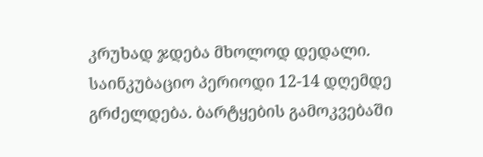კრუხად ჯდება მხოლოდ დედალი. საინკუბაციო პერიოდი 12-14 დღემდე გრძელდება. ბარტყების გამოკვებაში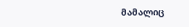მამალიც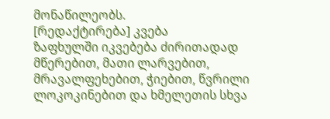მონაწილეობს.
[რედაქტირება] კვება
ზაფხულში იკვებება ძირითადად მწერებით, მათი ლარვებით, მრავალფეხებით, ჭიებით, წვრილი ლოკოკინებით და ხმელეთის სხვა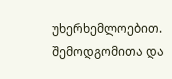უხერხემლოებით. შემოდგომითა და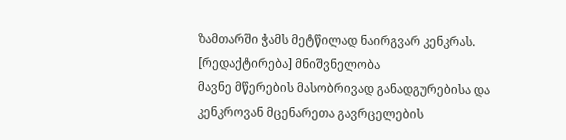ზამთარში ჭამს მეტწილად ნაირგვარ კენკრას.
[რედაქტირება] მნიშვნელობა
მავნე მწერების მასობრივად განადგურებისა და კენკროვან მცენარეთა გავრცელების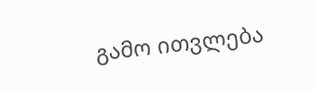გამო ითვლება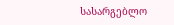სასარგებლო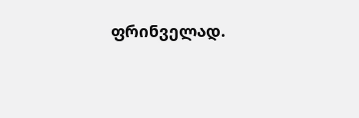ფრინველად.